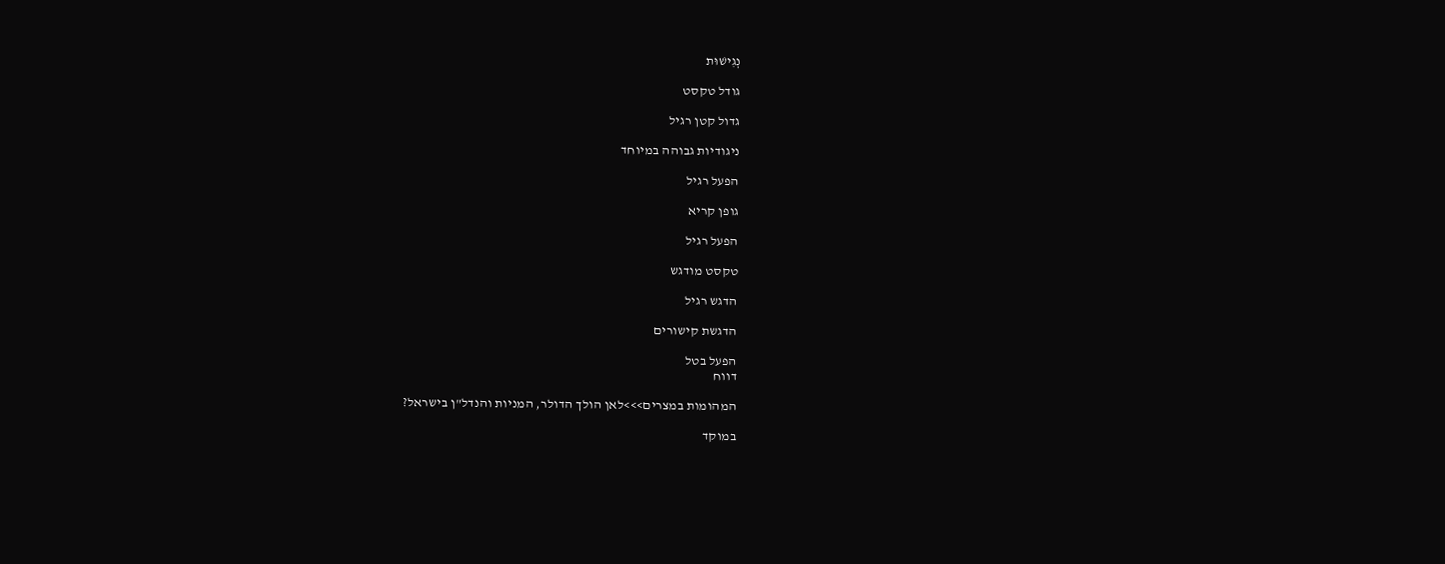נְגִישׁוּת

גודל טקסט

גדול קטן רגיל

ניגודיות גבוהה במיוחד

הפעל רגיל

גופן קריא

הפעל רגיל

טקסט מודגש

הדגש רגיל

הדגשת קישורים

הפעל בטל
דווח

המהומות במצרים>>>לאן הולך הדולר, המניות והנדל"ן בישראל?

במוקד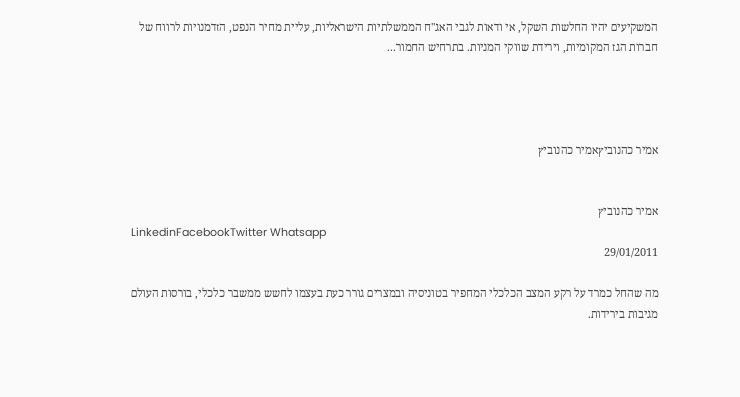המשקיעים יהיו החלשות השקל, אי ודאות לגבי האג"ח הממשלתיות הישראליות, עליית מחיר הנפט, הזדמנויות לרווח של חברות הגז המקומיות, וירידת שווקי המניות. בתרחיש החמור...




אמיר כהנוביץאמיר כהנוביץ


אמיר כהנוביץ
LinkedinFacebookTwitter Whatsapp
29/01/2011

מה שהחל כמרד על רקע המצב הכלכלי המחפיר בטוניסיה ובמצרים גורר כעת בעצמו לחשש ממשבר כלכלי, בורסות העולם מגיבות בירידות.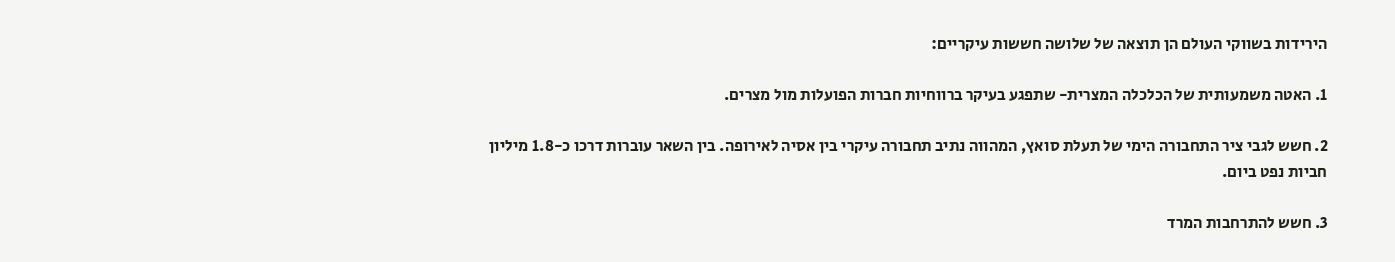הירידות בשווקי העולם הן תוצאה של שלושה חששות עיקריים:

1. האטה משמעותית של הכלכלה המצרית- שתפגע בעיקר ברווחיות חברות הפועלות מול מצרים.

2. חשש לגבי ציר התחבורה הימי של תעלת סואץ, המהווה נתיב תחבורה עיקרי בין אסיה לאירופה. בין השאר עוברות דרכו כ-1.8 מיליון חביות נפט ביום.

3. חשש להתרחבות המרד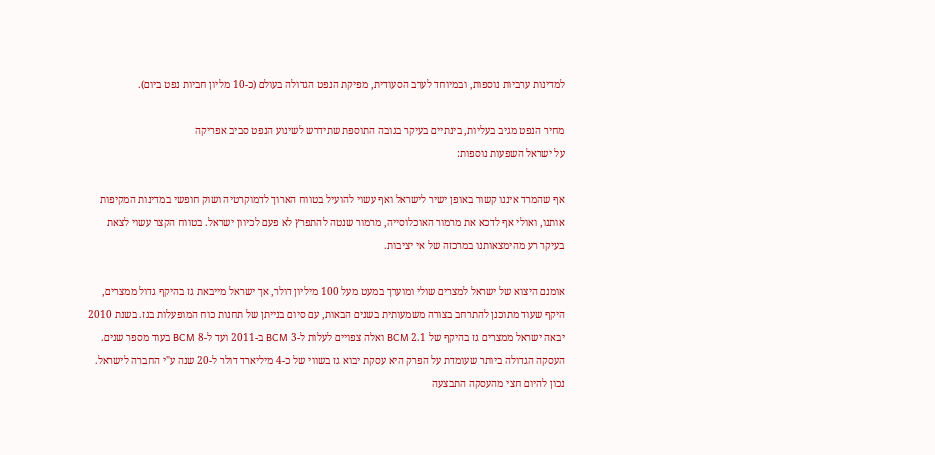למדינות ערביות נוספות, ובמיוחד לערב הסעודית, מפיקת הנפט הגדולה בעולם (כ-10 מליון חביות נפט ביום).

מחיר הנפט מגיב בעליות, בינתיים בעיקר בגובה התוספת שתידרש לשינוע הנפט סביב אפריקה
על ישראל השפעות נוספות:

אף שהמרד איננו קשור באופן ישיר לישראל ואף עשוי להועיל בטווח הארוך לדמוקרטיה ושוק חופשי במדינות המקיפות אותנו, ואולי אף לדכא את מרמור האוכלוסייה, מרמור שנטה להתפרץ לא פעם לכיוון ישראל. בטווח הקצר עשוי לצאת בעיקר רע מהימצאותנו במרכזה של אי יציבות.

אומנם היצוא של ישראל למצרים שולי ומוערך במעט מעל 100 מיליון דולר, אך ישראל מייבאת גז בהיקף גדול ממצרים, היקף שעוד מתוכנן להתרחב בצורה משמעותית בשנים הבאות, עם סיום בנייתן של תחנות כוח המופעלות בגז. בשנת 2010 יבאה ישראל ממצרים גז בהיקף של 2.1 BCM ואלה צפויים לעלות ל-3 BCM ב-2011 ועד ל-8 BCM בעוד מספר שנים. העסקה הגדולה ביותר שעומדת על הפרק היא עסקת יבוא גז בשווי של כ-4 מיליארד דולר ל-20 שנה ע"י החברה לישראל. נכון להיום חצי מהעסקה התבצעה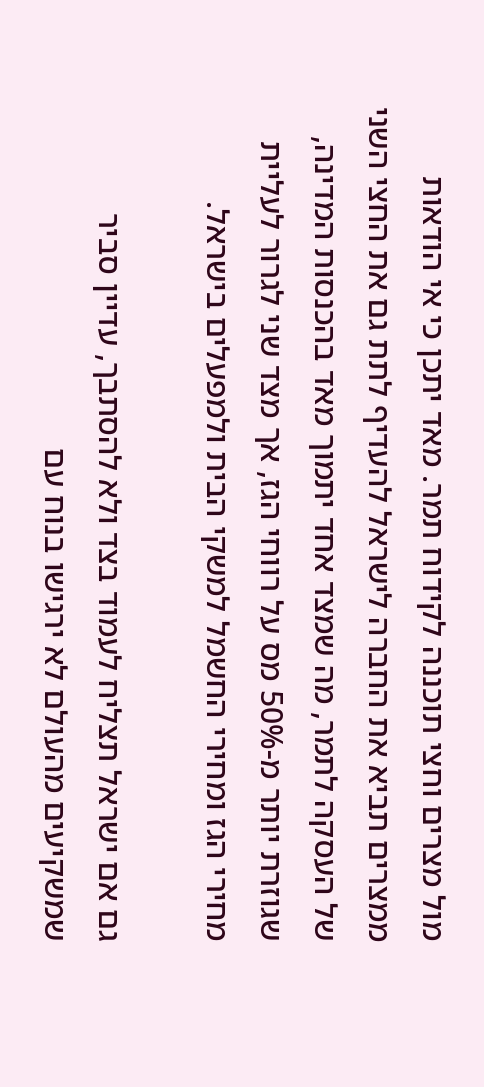מול מצרים וחצי תוכננה לקידוח תמר. מאד יתכן כי אי הודאות ממצרים תביא את החברה לישראל להעדיף לתת גם את החצי השני של העסקה לתמר, מה שמצד אחד יתמוך מאד בהכנסות המדינה, שגוזרת יותר מ-50% מס על רווחי הגז, אך מצד שני לגרור לעליית מחירי הגז ומחירי החשמל למשקי הבית ולמפעלים בישראל.

גם אם ישראל תצליח לעמוד בצד ולא להסתבך, עדיין סביר שמשקיעים מהעולם לא ירגישו בנוח עם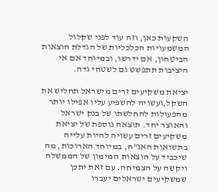השקעות כאן, וזה עוד לפני שקלול המשמעויות הכלכליות של הגדלת הוצאות הביטחון, אם ידרשו, ובמיוחד אם אי היציבות תתפשט גם לשטחי גדה.

יציאת משקיעים זרים מישראל תחליש את השקל,ועשויה להשפיע עליו אפילו יותר מהפעולות להחלשתו של בנק ישראל והאוצר יחד. תוצאה נוספת של יציאת משקיעים זרים עשויה להיות עלייה בתשואות האג"ח, במיוחד הארוכות, מה שיכביד על הוצאות המימון של הממשלה ויקשה על הצמיחה. עם זאת יתכן שמשקיעים ישראלים יעברו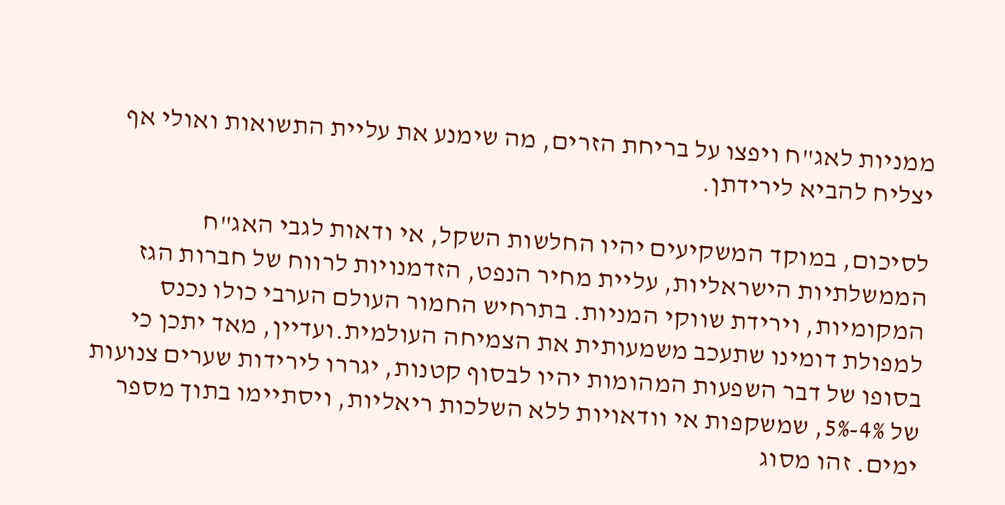ממניות לאג"ח ויפצו על בריחת הזרים, מה שימנע את עליית התשואות ואולי אף יצליח להביא לירידתן.

לסיכום, במוקד המשקיעים יהיו החלשות השקל, אי ודאות לגבי האג"ח הממשלתיות הישראליות, עליית מחיר הנפט, הזדמנויות לרווח של חברות הגז המקומיות, וירידת שווקי המניות. בתרחיש החמור העולם הערבי כולו נכנס למפולת דומינו שתעכב משמעותית את הצמיחה העולמית.ועדיין, מאד יתכן כי בסופו של דבר השפעות המהומות יהיו לבסוף קטנות, יגררו לירידות שערים צנועות של 4%-5%, שמשקפות אי וודאויות ללא השלכות ריאליות, ויסתיימו בתוך מספר ימים. זהו מסוג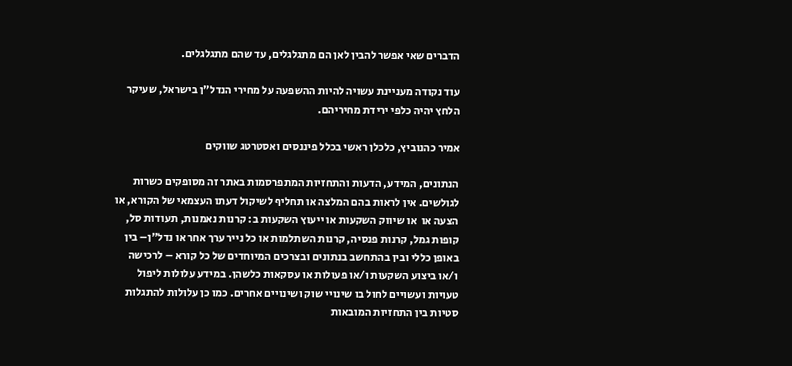הדברים שאי אפשר להבין לאן הם מתגלגלים, עד שהם מתגלגלים.

עוד נקודה מעניינת עשויה להיות ההשפעה על מחירי הנדל"ן בישראל, שעיקר הלחץ יהיה כלפי ירידת מחיריהם.

אמיר כהנוביץ, כלכלן ראשי בכלל פיננסים ואסטרטג שווקים

הנתונים, המידע, הדעות והתחזיות המתפרסמות באתר זה מסופקים כשרות לגולשים. אין לראות בהם המלצה או תחליף לשיקול דעתו העצמאי של הקורא, או הצעה או  או שיווק השקעות או ייעוץ השקעות ב: קרנות נאמנות, תעודות סל, קופות גמל, קרנות פנסיה, קרנות השתלמות או כל נייר ערך אחר או נדל"ן– בין באופן כללי ובין בהתחשב בנתונים ובצרכים המיוחדים של כל קורא – לרכישה ו/או ביצוע השקעות ו/או פעולות או עסקאות כלשהן. במידע עלולות ליפול טעויות ועשויים לחול בו שינויי שוק ושינויים אחרים. כמו כן עלולות להתגלות סטיות בין התחזיות המובאות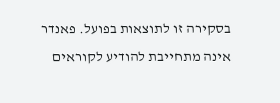בסקירה זו לתוצאות בפועל. פאנדר אינה מתחייבת להודיע לקוראים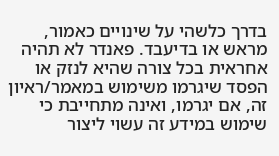בדרך כלשהי על שינויים כאמור, מראש או בדיעבד. פאנדר לא תהיה אחראית בכל צורה שהיא לנזק או הפסד שיגרמו משימוש במאמר/ראיון זה, אם יגרמו, ואינה מתחייבת כי שימוש במידע זה עשוי ליצור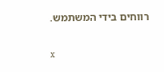רווחים בידי המשתמש.

x